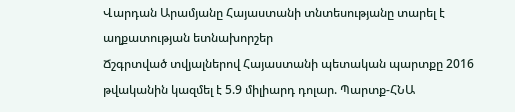Վարդան Արամյանը Հայաստանի տնտեսությանը տարել է աղքատության ետնախորշեր
Ճշգրտված տվյալներով Հայաստանի պետական պարտքը 2016 թվականին կազմել է 5.9 միլիարդ դոլար. Պարտք-ՀՆԱ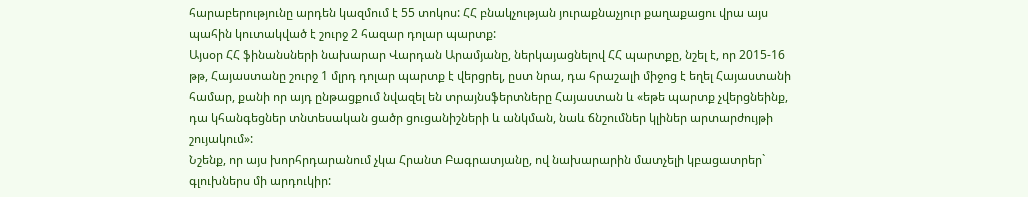հարաբերությունը արդեն կազմում է 55 տոկոս: ՀՀ բնակչության յուրաքնաչյուր քաղաքացու վրա այս պահին կուտակված է շուրջ 2 հազար դոլար պարտք:
Այսօր ՀՀ ֆինանսների նախարար Վարդան Արամյանը, ներկայացնելով ՀՀ պարտքը, նշել է, որ 2015-16 թթ, Հայաստանը շուրջ 1 մլրդ դոլար պարտք է վերցրել, ըստ նրա, դա հրաշալի միջոց է եղել Հայաստանի համար, քանի որ այդ ընթացքում նվազել են տրայնսֆերտները Հայաստան և «եթե պարտք չվերցնեինք, դա կհանգեցներ տնտեսական ցածր ցուցանիշների և անկման, նաև ճնշումներ կլիներ արտարժույթի շույակում»:
Նշենք, որ այս խորհրդարանում չկա Հրանտ Բագրատյանը, ով նախարարին մատչելի կբացատրեր` գլուխներս մի արդուկիր: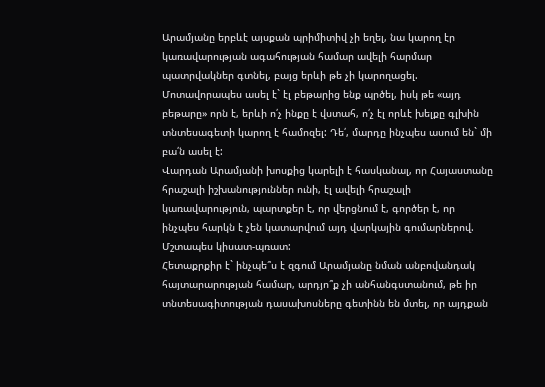Արամյանը երբևէ այսքան պրիմիտիվ չի եղել, նա կարող էր կառավարության ագահության համար ավելի հարմար պատրվակներ գտնել, բայց երևի թե չի կարողացել. Մոտավորապես ասել է` էլ բեթարից ենք պրծել, իսկ թե «այդ բեթարը» որն է, երևի ո՛չ ինքը է վստահ, ո՛չ էլ որևէ խելքը գլխին տնտեսագետի կարող է համոզել: Դե՛, մարդը ինչպես ասում են` մի բա՛ն ասել է:
Վարդան Արամյանի խոսքից կարելի է հասկանալ, որ Հայաստանը հրաշալի իշխանություններ ունի, էլ ավելի հրաշալի կառավարություն, պարտքեր է, որ վերցնում է, գործեր է, որ ինչպես հարկն է չեն կատարվում այդ վարկային գումարներով.
Մշտապես կիսատ-պռատ:
Հետաքրքիր է` ինչպե՞ս է զգում Արամյանը նման անբովանդակ հայտարարության համար, արդյո՞ք չի անհանգստանում, թե իր տնտեսագիտության դասախոսները գետինն են մտել, որ այդքան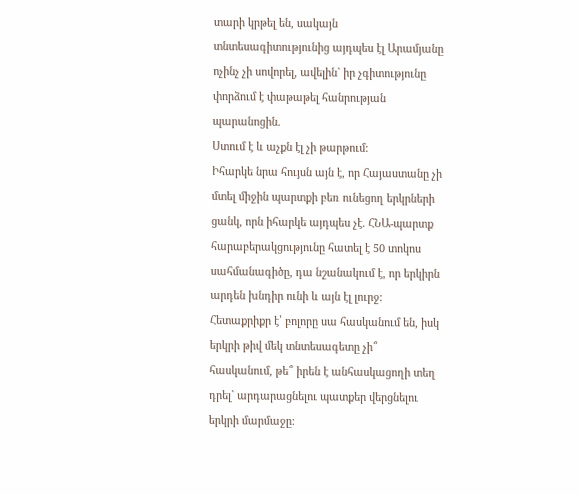տարի կրթել են, սակայն տնտեսագիտությունից այդպես էլ Արամյանը ոչինչ չի սովորել, ավելին` իր չգիտությունը փորձում է փաթաթել հանրության պարանոցին.
Ստում է և աչքն էլ չի թարթում:
Իհարկե նրա հույսն այն է, որ Հայաստանը չի մտել միջին պարտքի բեռ ունեցող երկրների ցանկ, որն իհարկե այդպես չէ. ՀՆԱ-պարտք հարաբերակցությունը հատել է 50 տոկոս սահմանագիծը, դա նշանակում է, որ երկիրն արդեն խնդիր ունի և այն էլ լուրջ:
Հետաքրիքր է՝ բոլորը սա հասկանում են, իսկ երկրի թիվ մեկ տնտեսագետը չի՞ հասկանում, թե՞ իրեն է անհասկացողի տեղ դրել` արդարացնելու պատքեր վերցնելու երկրի մարմաջը: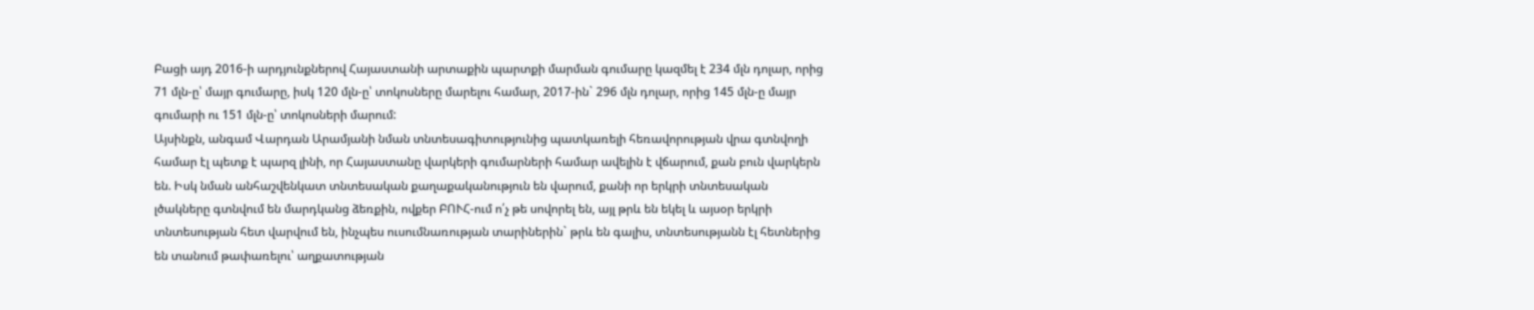Բացի այդ 2016-ի արդյունքներով Հայաստանի արտաքին պարտքի մարման գումարը կազմել է 234 մլն դոլար, որից 71 մլն-ը՝ մայր գումարը, իսկ 120 մլն-ը՝ տոկոսները մարելու համար, 2017-ին` 296 մլն դոլար, որից 145 մլն-ը մայր գումարի ու 151 մլն-ը՝ տոկոսների մարում:
Այսինքն, անգամ Վարդան Արամյանի նման տնտեսագիտությունից պատկառելի հեռավորության վրա գտնվողի համար էլ պետք է պարզ լինի, որ Հայաստանը վարկերի գումարների համար ավելին է վճարում, քան բուն վարկերն են. Իսկ նման անհաշվենկատ տնտեսական քաղաքականություն են վարում, քանի որ երկրի տնտեսական լծակները գտնվում են մարդկանց ձեռքին, ովքեր ԲՈՒՀ-ում ո՛չ թե սովորել են, այլ թրև են եկել և այսօր երկրի տնտեսության հետ վարվում են, ինչպես ուսումնառության տարիներին` թրև են գալիս, տնտեսությանն էլ հետներից են տանում թափառելու՝ աղքատության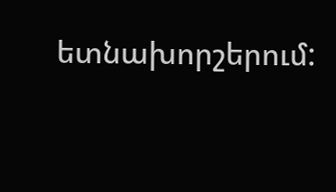ետնախորշերում: